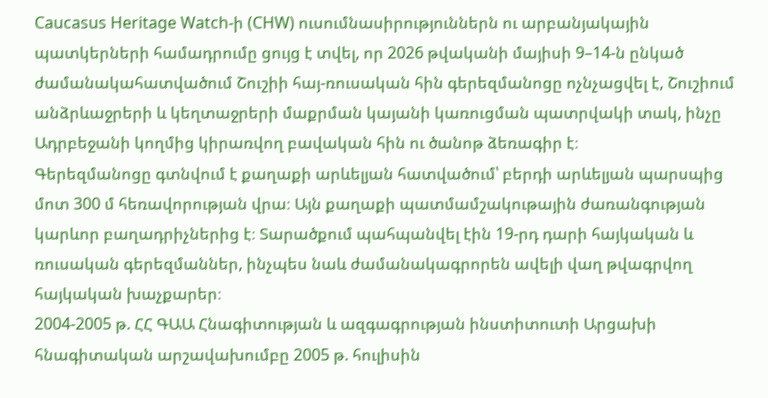Caucasus Heritage Watch-ի (CHW) ուսումնասիրություններն ու արբանյակային պատկերների համադրումը ցույց է տվել, որ 2026 թվականի մայիսի 9–14-ն ընկած ժամանակահատվածում Շուշիի հայ-ռուսական հին գերեզմանոցը ոչնչացվել է, Շուշիում անձրևաջրերի և կեղտաջրերի մաքրման կայանի կառուցման պատրվակի տակ, ինչը Ադրբեջանի կողմից կիրառվող բավական հին ու ծանոթ ձեռագիր է։
Գերեզմանոցը գտնվում է քաղաքի արևելյան հատվածում՝ բերդի արևելյան պարսպից մոտ 300 մ հեռավորության վրա։ Այն քաղաքի պատմամշակութային ժառանգության կարևոր բաղադրիչներից է։ Տարածքում պահպանվել էին 19-րդ դարի հայկական և ռուսական գերեզմաններ, ինչպես նաև ժամանակագրորեն ավելի վաղ թվագրվող հայկական խաչքարեր։
2004-2005 թ. ՀՀ ԳԱԱ Հնագիտության և ազգագրության ինստիտուտի Արցախի հնագիտական արշավախումբը 2005 թ. հուլիսին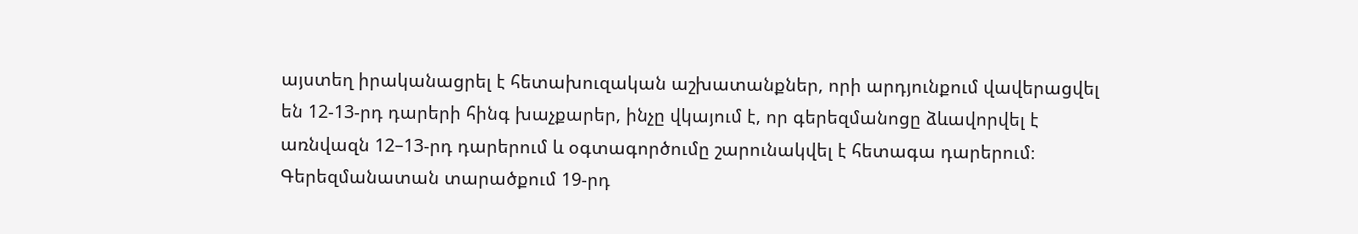այստեղ իրականացրել է հետախուզական աշխատանքներ, որի արդյունքում վավերացվել են 12-13-րդ դարերի հինգ խաչքարեր, ինչը վկայում է, որ գերեզմանոցը ձևավորվել է առնվազն 12–13-րդ դարերում և օգտագործումը շարունակվել է հետագա դարերում։
Գերեզմանատան տարածքում 19-րդ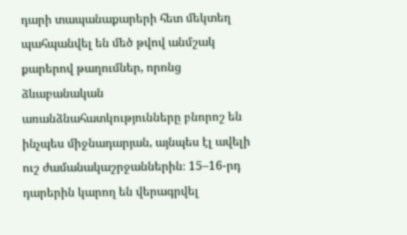դարի տապանաքարերի հետ մեկտեղ պահպանվել են մեծ թվով անմշակ քարերով թաղումներ, որոնց ձևաբանական առանձնահատկությունները բնորոշ են ինչպես միջնադարյան, այնպես էլ ավելի ուշ ժամանակաշրջաններին։ 15–16-րդ դարերին կարող են վերագրվել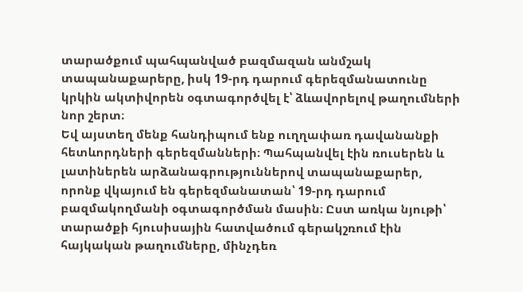տարածքում պահպանված բազմազան անմշակ տապանաքարերը, իսկ 19-րդ դարում գերեզմանատունը կրկին ակտիվորեն օգտագործվել է՝ ձևավորելով թաղումների նոր շերտ։
Եվ այստեղ մենք հանդիպում ենք ուղղափառ դավանանքի հետևորդների գերեզմանների։ Պահպանվել էին ռուսերեն և լատիներեն արձանագրություններով տապանաքարեր, որոնք վկայում են գերեզմանատան՝ 19-րդ դարում բազմակողմանի օգտագործման մասին։ Ըստ առկա նյութի՝ տարածքի հյուսիսային հատվածում գերակշռում էին հայկական թաղումները, մինչդեռ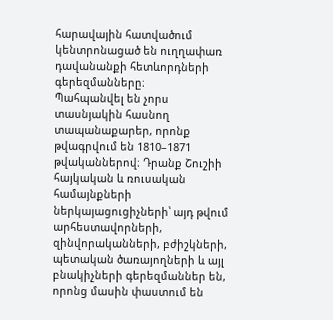հարավային հատվածում կենտրոնացած են ուղղափառ դավանանքի հետևորդների գերեզմանները։
Պահպանվել են չորս տասնյակին հասնող տապանաքարեր, որոնք թվագրվում են 1810–1871 թվականներով։ Դրանք Շուշիի հայկական և ռուսական համայնքների ներկայացուցիչների՝ այդ թվում արհեստավորների, զինվորականների, բժիշկների, պետական ծառայողների և այլ բնակիչների գերեզմաններ են, որոնց մասին փաստում են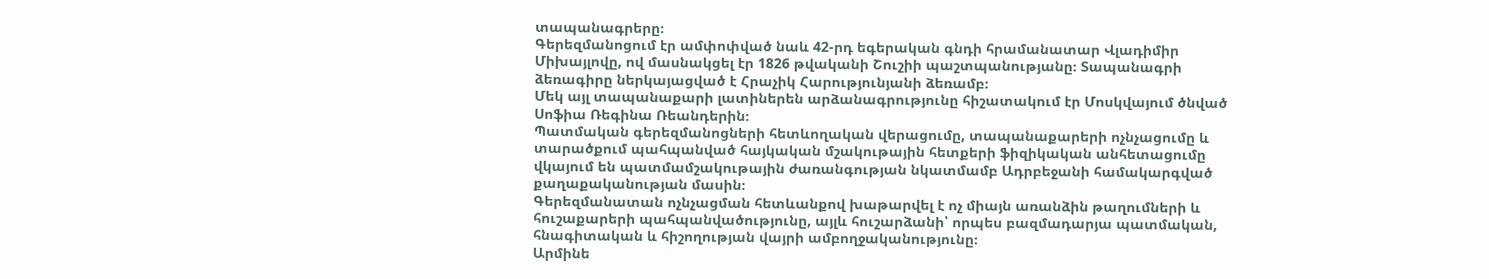տապանագրերը։
Գերեզմանոցում էր ամփոփված նաև 42-րդ եգերական գնդի հրամանատար Վլադիմիր Միխայլովը, ով մասնակցել էր 1826 թվականի Շուշիի պաշտպանությանը։ Տապանագրի ձեռագիրը ներկայացված է Հրաչիկ Հարությունյանի ձեռամբ։
Մեկ այլ տապանաքարի լատիներեն արձանագրությունը հիշատակում էր Մոսկվայում ծնված Սոֆիա Ռեգինա Ռեանդերին։
Պատմական գերեզմանոցների հետևողական վերացումը, տապանաքարերի ոչնչացումը և տարածքում պահպանված հայկական մշակութային հետքերի ֆիզիկական անհետացումը վկայում են պատմամշակութային ժառանգության նկատմամբ Ադրբեջանի համակարգված քաղաքականության մասին։
Գերեզմանատան ոչնչացման հետևանքով խաթարվել է ոչ միայն առանձին թաղումների և հուշաքարերի պահպանվածությունը, այլև հուշարձանի՝ որպես բազմադարյա պատմական, հնագիտական և հիշողության վայրի ամբողջականությունը։
Արմինե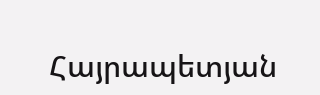Հայրապետյան